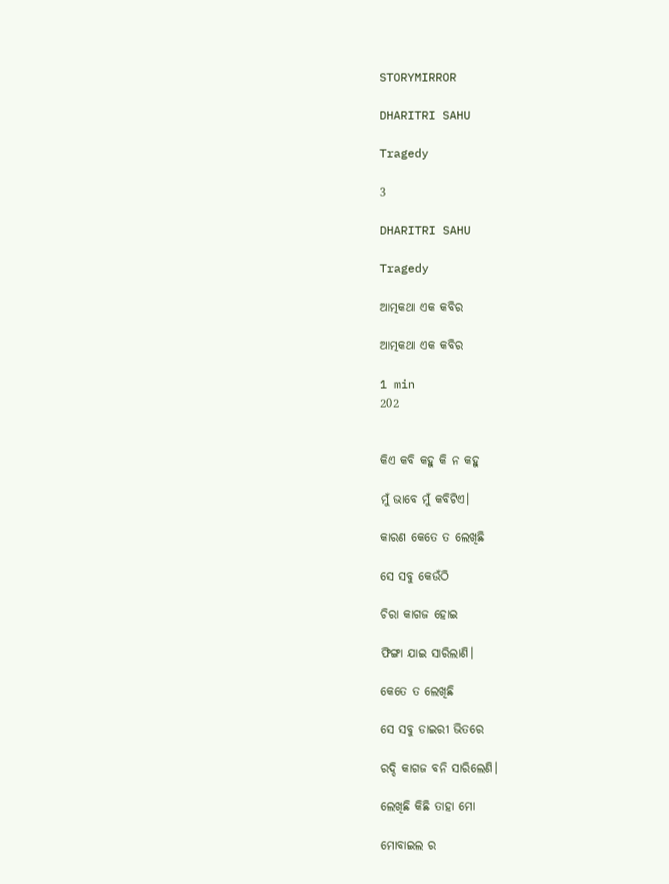STORYMIRROR

DHARITRI SAHU

Tragedy

3

DHARITRI SAHU

Tragedy

ଆତ୍ମକଥା ଏକ କବିର

ଆତ୍ମକଥା ଏକ କବିର

1 min
202


କିଏ କବି କହୁ କି ନ କହୁ

ମୁଁ ଭାବେ ମୁଁ କବିଟିଏ।

କାରଣ କେତେ ତ ଲେଖିଛି

ସେ ସବୁ କେଉଁଠି

ଚିରା କାଗଜ ହୋଇ

ଫିଙ୍ଗା ଯାଇ ସାରିଲାଣି।

କେତେ ତ ଲେଖିଛି

ସେ ସବୁ ଡାଇରୀ ଭିତରେ

ରଦ୍ଦି କାଗଜ ବନି ସାରିଲେଣି।

ଲେଖିଛି କିଛି ତାହା ମୋ

ମୋବାଇଲ ର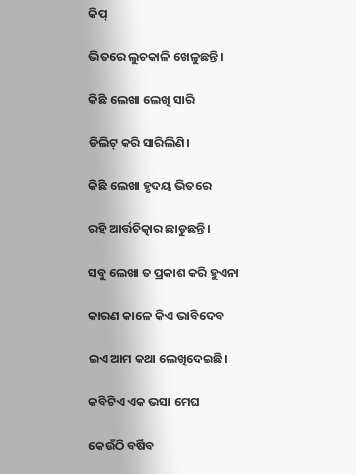କିପ୍

ଭିତରେ ଲୁଚକାଳି ଖେଳୁଛନ୍ତି।

କିଛି ଲେଖା ଲେଖି ସାରି

ଡିଲିଟ୍ କରି ସାରିଲିଣି।

କିଛି ଲେଖା ହୃଦୟ ଭିତରେ

ରହି ଆର୍ତ୍ତଚିତ୍କାର ଛାଡୁଛନ୍ତି।

ସବୁ ଲେଖା ତ ପ୍ରକାଶ କରି ହୁଏନା

କାରଣ କାଳେ କିଏ ଭାବିଦେବ

ଇଏ ଆମ କଥା ଲେଖିଦେଇଛି।

କବିଟିଏ ଏକ ଭସା ମେଘ

କେଉଁଠି ବର୍ଷିବ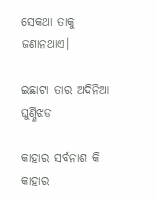ସେକଥା ତାକୁ ଜଣାନଥାଏ।

ଇଛାଟା ତାର ଅଦିନିଆ ଘୁର୍ଣ୍ଣିଝଡ

କାହାର ସର୍ବନାଶ କି କାହାର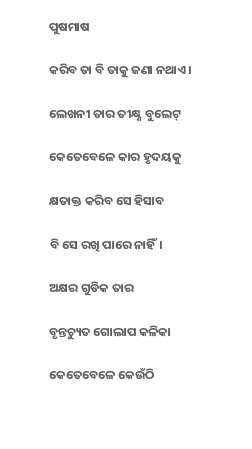ପୁଷମାଷ

କରିବ ତା ବି ତାକୁ ଜଣା ନଥାଏ।

ଲେଖନୀ ତାର ତୀକ୍ଷ୍ଣ ବୁଲେଟ୍

କେତେବେଳେ କାର ହୃଦୟକୁ

କ୍ଷତାକ୍ତ କରିବ ସେ ହିସାବ

ବି ସେ ରଖି ପାରେ ନାହିଁ।

ଅକ୍ଷର ଗୁଡିକ ତାର

ବୃନ୍ତଚ୍ୟୁତ ଗୋଲାପ କଳିକା

କେତେବେଳେ କେଉଁଠି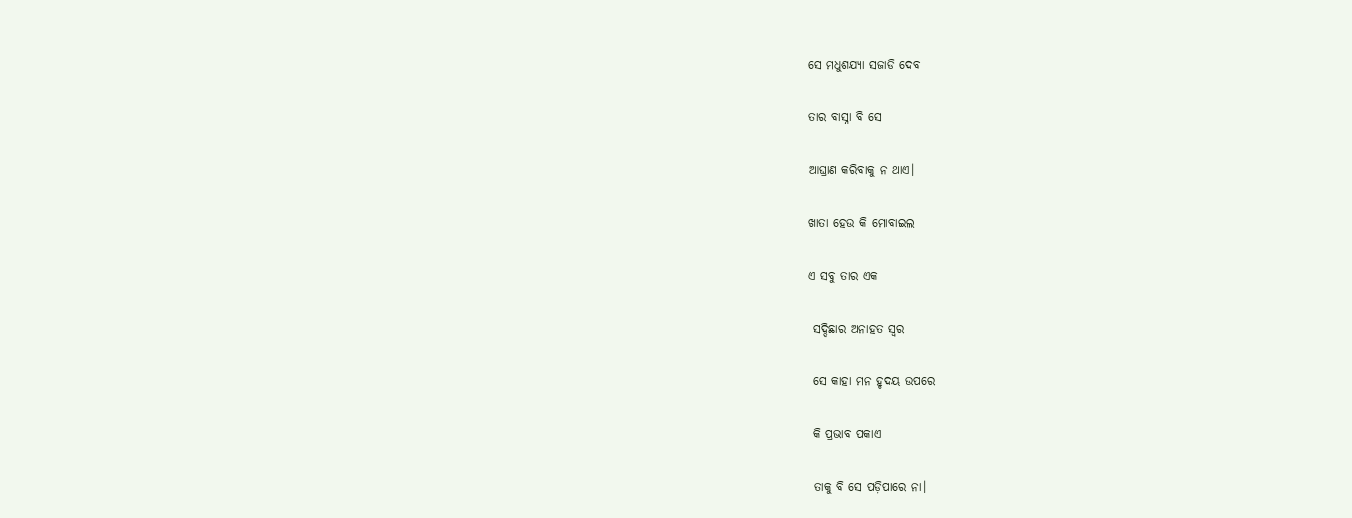ସେ ମଧୁଶଯ୍ୟା ସଜାଡି ଦେବ

ତାର ବାସ୍ନା ବି ସେ

ଆଘ୍ରାଣ କରିବାକୁ ନ ଥାଏ।

ଖାତା ହେଉ କି ମୋବାଇଲ

ଏ ସବୁ ତାର ଏକ

 ସଦ୍ଦିଛାର ଅନାହତ ସ୍ବର

 ସେ କାହା ମନ ହୃଦୟ ଉପରେ

 କି ପ୍ରଭାବ ପକାଏ

 ତାକୁ ବି ସେ ପଡ଼ିପାରେ ନା।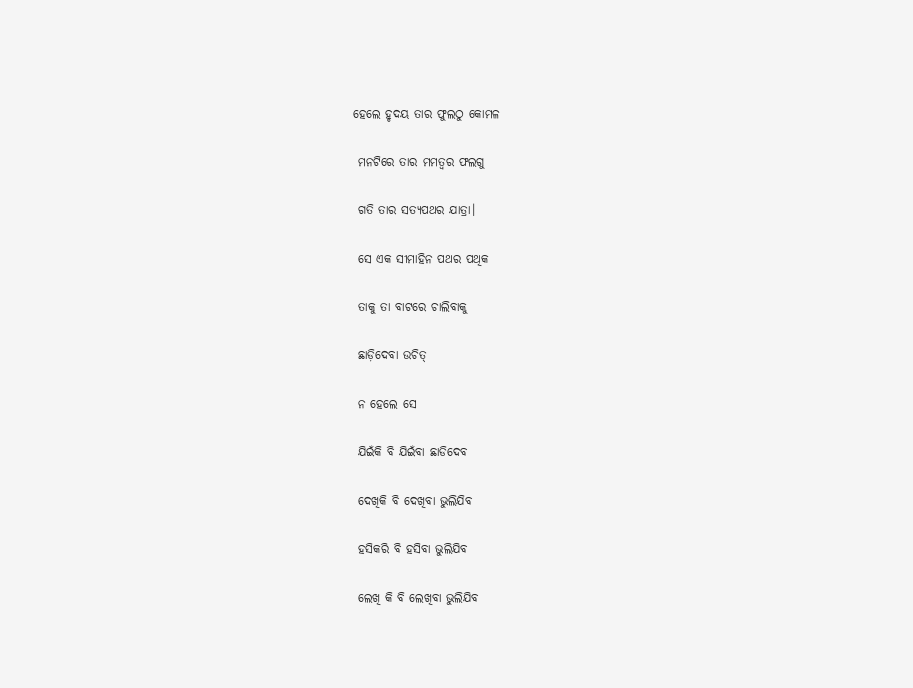ହେଲେ ହୃଦୟ ତାର ଫୁଲଠୁ କୋମଳ

 ମନଟିରେ ତାର ମମତ୍ବର ଫଲଗୁ

 ଗତି ତାର ସତ୍ୟପଥର ଯାତ୍ରା।

 ସେ ଏକ ସୀମାହିନ ପଥର ପଥିକ

 ତାକୁ ତା ବାଟରେ ଚାଲିବାକୁ

 ଛାଡ଼ିଦେବା ଉଚିତ୍

 ନ ହେଲେ ସେ

 ଯିଇଁକି ବି ଯିଇଁବା ଛାଡିଦେବ

 ଦେଖିକି ବି ଦେଖିବା ଭୁଲିଯିବ

 ହସିକରି ବି ହସିବା ଭୁଲିଯିବ

 ଲେଖି କି ବି ଲେଖିବା ଭୁଲିଯିବ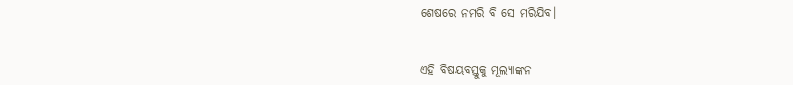ଶେଷରେ ନମରି ବି ସେ ମରିଯିବ।


ଏହି ବିଷୟବସ୍ତୁକୁ ମୂଲ୍ୟାଙ୍କନ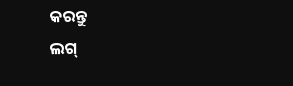କରନ୍ତୁ
ଲଗ୍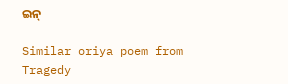ଇନ୍

Similar oriya poem from Tragedy